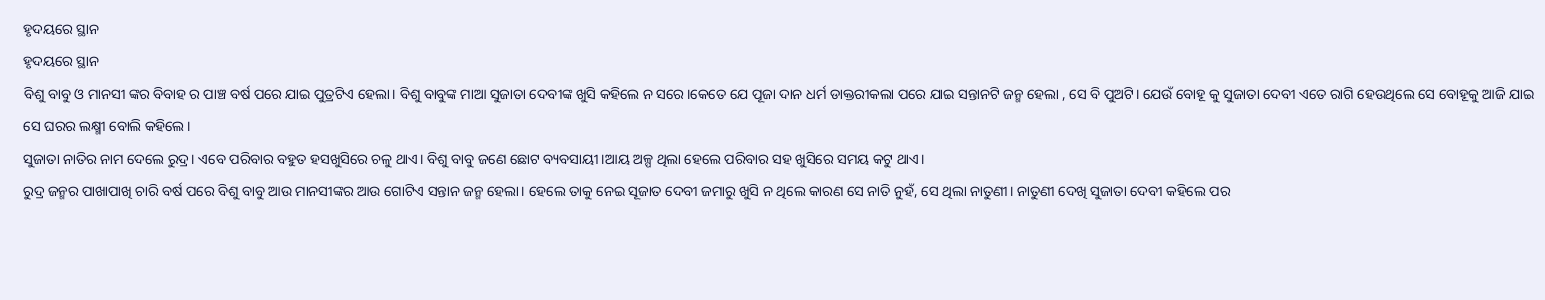ହୃଦୟରେ ସ୍ଥାନ
ହୃଦୟରେ ସ୍ଥାନ
ବିଶୁ ବାବୁ ଓ ମାନସୀ ଙ୍କର ବିବାହ ର ପାଞ୍ଚ ବର୍ଷ ପରେ ଯାଇ ପୁତ୍ରଟିଏ ହେଲା। ବିଶୁ ବାବୁଙ୍କ ମାଆ ସୁଜାତା ଦେବୀଙ୍କ ଖୁସି କହିଲେ ନ ସରେ।କେତେ ଯେ ପୂଜା ଦାନ ଧର୍ମ ଡାକ୍ତରୀକଲା ପରେ ଯାଇ ସନ୍ତାନଟି ଜନ୍ମ ହେଲା , ସେ ବି ପୁଅଟି। ଯେଉଁ ବୋହୂ କୁ ସୁଜାତା ଦେବୀ ଏତେ ରାଗି ହେଉଥିଲେ ସେ ବୋହୂକୁ ଆଜି ଯାଇ ସେ ଘରର ଲକ୍ଷ୍ମୀ ବୋଲି କହିଲେ।
ସୁଜାତା ନାତିର ନାମ ଦେଲେ ରୁଦ୍ର। ଏବେ ପରିବାର ବହୁତ ହସଖୁସିରେ ଚଳୁ ଥାଏ। ବିଶୁ ବାବୁ ଜଣେ ଛୋଟ ବ୍ୟବସାୟୀ।ଆୟ ଅଳ୍ପ ଥିଲା ହେଲେ ପରିବାର ସହ ଖୁସିରେ ସମୟ କଟୁ ଥାଏ।
ରୁଦ୍ର ଜନ୍ମର ପାଖାପାଖି ଚାରି ବର୍ଷ ପରେ ବିଶୁ ବାବୁ ଆଉ ମାନସୀଙ୍କର ଆଉ ଗୋଟିଏ ସନ୍ତାନ ଜନ୍ମ ହେଲା। ହେଲେ ତାକୁ ନେଇ ସୂଜାତ ଦେବୀ ଜମାରୁ ଖୁସି ନ ଥିଲେ କାରଣ ସେ ନାତି ନୁହଁ, ସେ ଥିଲା ନାତୁଣୀ। ନାତୁଣୀ ଦେଖି ସୁଜାତା ଦେବୀ କହିଲେ ପର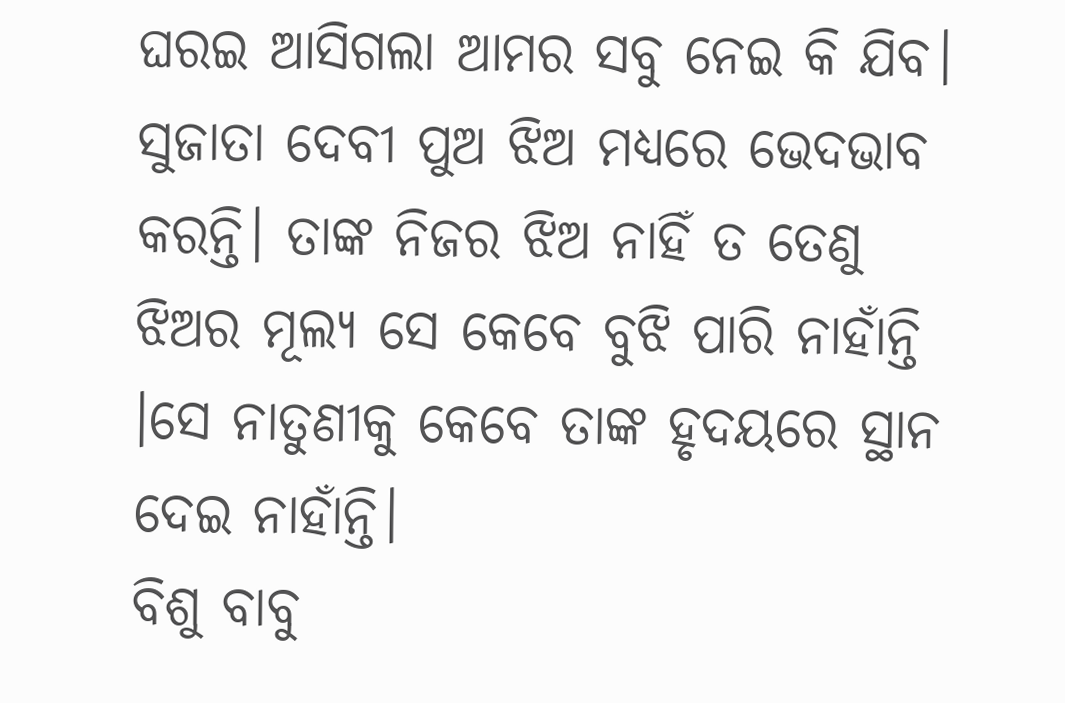ଘରଇ ଆସିଗଲା ଆମର ସବୁ ନେଇ କି ଯିବ। ସୁଜାତା ଦେବୀ ପୁଅ ଝିଅ ମଧ୍ୟରେ ଭେଦଭାବ କରନ୍ତି। ତାଙ୍କ ନିଜର ଝିଅ ନାହିଁ ତ ତେଣୁ ଝିଅର ମୂଲ୍ୟ ସେ କେବେ ବୁଝି ପାରି ନାହାଁନ୍ତି ।ସେ ନାତୁଣୀକୁ କେବେ ତାଙ୍କ ହୃଦୟରେ ସ୍ଥାନ ଦେଇ ନାହାଁନ୍ତି।
ବିଶୁ ବାବୁ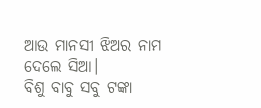ଆଉ ମାନସୀ ଝିଅର ନାମ ଦେଲେ ସିଆ।
ବିଶୁ ବାବୁ ସବୁ ଟଙ୍କା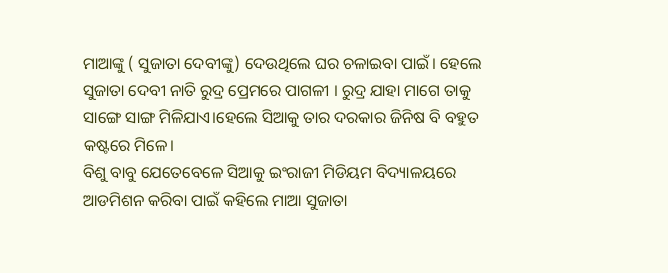ମାଆଙ୍କୁ ( ସୁଜାତା ଦେବୀଙ୍କୁ) ଦେଉଥିଲେ ଘର ଚଳାଇବା ପାଇଁ। ହେଲେ ସୁଜାତା ଦେବୀ ନାତି ରୁଦ୍ର ପ୍ରେମରେ ପାଗଳୀ । ରୁଦ୍ର ଯାହା ମାଗେ ତାକୁ ସାଙ୍ଗେ ସାଙ୍ଗ ମିଳିଯାଏ।ହେଲେ ସିଆକୁ ତାର ଦରକାର ଜିନିଷ ବି ବହୁତ କଷ୍ଟରେ ମିଳେ।
ବିଶୁ ବାବୁ ଯେତେବେଳେ ସିଆକୁ ଇଂରାଜୀ ମିଡିୟମ ବିଦ୍ୟାଳୟରେ ଆଡମିଶନ କରିବା ପାଇଁ କହିଲେ ମାଆ ସୁଜାତା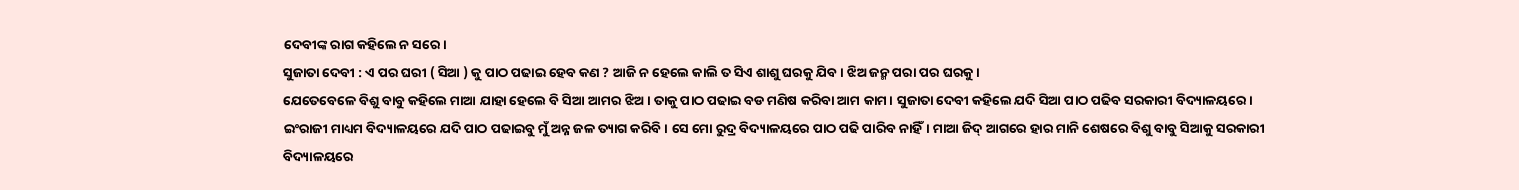ଦେବୀଙ୍କ ରାଗ କହିଲେ ନ ସରେ।
ସୁଜାତା ଦେବୀ : ଏ ପର ଘରୀ ( ସିଆ ) କୁ ପାଠ ପଢାଇ ହେବ କଣ ? ଆଜି ନ ହେଲେ କାଲି ତ ସିଏ ଶାଶୁ ଘରକୁ ଯିବ। ଝିଅ ଜନ୍ମ ପରା ପର ଘରକୁ।
ଯେତେବେଳେ ବିଶୁ ବାବୁ କହିଲେ ମାଆ ଯାହା ହେଲେ ବି ସିଆ ଆମର ଝିଅ। ତାକୁ ପାଠ ପଢାଇ ବଡ ମଣିଷ କରିବା ଆମ କାମ। ସୁଜାତା ଦେବୀ କହିଲେ ଯଦି ସିଆ ପାଠ ପଢିବ ସରକାରୀ ବିଦ୍ୟାଳୟରେ। ଇଂରାଜୀ ମାଧ୍ୟମ ବିଦ୍ୟାଳୟରେ ଯଦି ପାଠ ପଢାଇବୁ ମୁଁ ଅନ୍ନ ଜଳ ତ୍ୟାଗ କରିବି। ସେ ମୋ ରୁଦ୍ର ବିଦ୍ୟାଳୟରେ ପାଠ ପଢି ପାରିବ ନାହିଁ। ମାଆ ଜିଦ୍ ଆଗରେ ହାର ମାନି ଶେଷରେ ବିଶୁ ବାବୁ ସିଆକୁ ସରକାରୀ ବିଦ୍ୟାଳୟରେ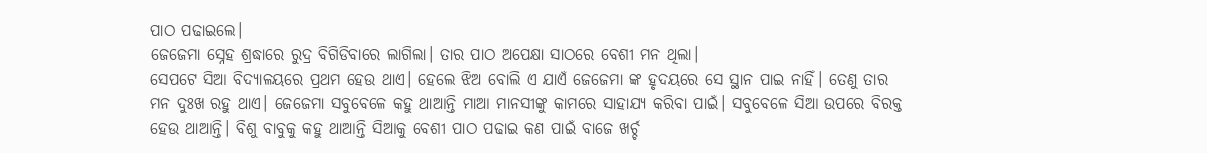ପାଠ ପଢାଇଲେ।
ଜେଜେମା ସ୍ନେହ ଶ୍ରଦ୍ଧାରେ ରୁଦ୍ର ବିଗିଡିବାରେ ଲାଗିଲା। ତାର ପାଠ ଅପେକ୍ଷା ସାଠରେ ବେଶୀ ମନ ଥିଲା।
ସେପଟେ ସିଆ ବିଦ୍ୟାଳୟରେ ପ୍ରଥମ ହେଉ ଥାଏ। ହେଲେ ଝିଅ ବୋଲି ଏ ଯାଏଁ ଜେଜେମା ଙ୍କ ହୃଦୟରେ ସେ ସ୍ଥାନ ପାଇ ନାହିଁ। ତେଣୁ ତାର ମନ ଦୁଃଖ ରହୁ ଥାଏ। ଜେଜେମା ସବୁବେଳେ କହୁ ଥାଆନ୍ତି ମାଆ ମାନସୀଙ୍କୁ କାମରେ ସାହାଯ୍ୟ କରିବା ପାଇଁ। ସବୁବେଳେ ସିଆ ଉପରେ ବିରକ୍ତ ହେଉ ଥାଆନ୍ତି। ବିଶୁ ବାବୁକୁ କହୁ ଥାଆନ୍ତି ସିଆକୁ ବେଶୀ ପାଠ ପଢାଇ କଣ ପାଇଁ ବାଜେ ଖର୍ଚ୍ଚ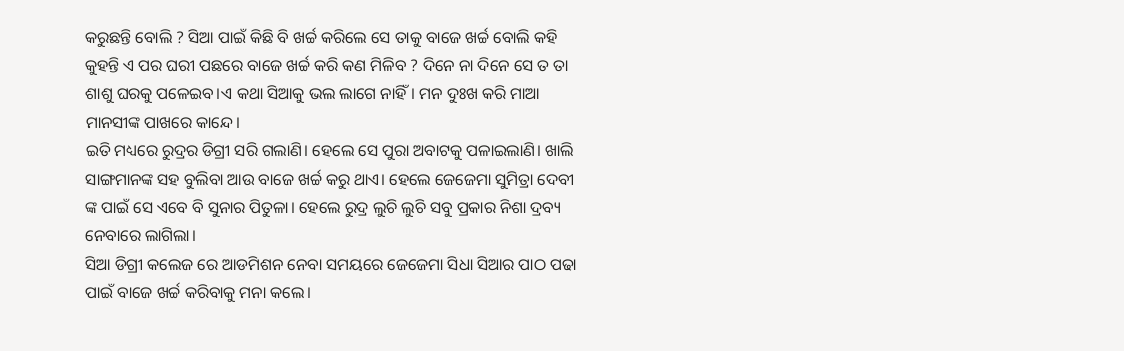କରୁଛନ୍ତି ବୋଲି ? ସିଆ ପାଇଁ କିଛି ବି ଖର୍ଚ୍ଚ କରିଲେ ସେ ତାକୁ ବାଜେ ଖର୍ଚ୍ଚ ବୋଲି କହି କୁହନ୍ତି ଏ ପର ଘରୀ ପଛରେ ବାଜେ ଖର୍ଚ୍ଚ କରି କଣ ମିଳିବ ? ଦିନେ ନା ଦିନେ ସେ ତ ତା ଶାଶୁ ଘରକୁ ପଳେଇବ।ଏ କଥା ସିଆକୁ ଭଲ ଲାଗେ ନାହିଁ। ମନ ଦୁଃଖ କରି ମାଆ ମାନସୀଙ୍କ ପାଖରେ କାନ୍ଦେ।
ଇତି ମଧ୍ୟରେ ରୁଦ୍ରର ଡିଗ୍ରୀ ସରି ଗଲାଣି। ହେଲେ ସେ ପୁରା ଅବାଟକୁ ପଳାଇଲାଣି। ଖାଲି ସାଙ୍ଗମାନଙ୍କ ସହ ବୁଲିବା ଆଉ ବାଜେ ଖର୍ଚ୍ଚ କରୁ ଥାଏ। ହେଲେ ଜେଜେମା ସୁମିତ୍ରା ଦେବୀ ଙ୍କ ପାଇଁ ସେ ଏବେ ବି ସୁନାର ପିତୁଳା। ହେଲେ ରୁଦ୍ର ଲୁଚି ଲୁଚି ସବୁ ପ୍ରକାର ନିଶା ଦ୍ରବ୍ୟ ନେବାରେ ଲାଗିଲା।
ସିଆ ଡିଗ୍ରୀ କଲେଜ ରେ ଆଡମିଶନ ନେବା ସମୟରେ ଜେଜେମା ସିଧା ସିଆର ପାଠ ପଢା ପାଇଁ ବାଜେ ଖର୍ଚ୍ଚ କରିବାକୁ ମନା କଲେ।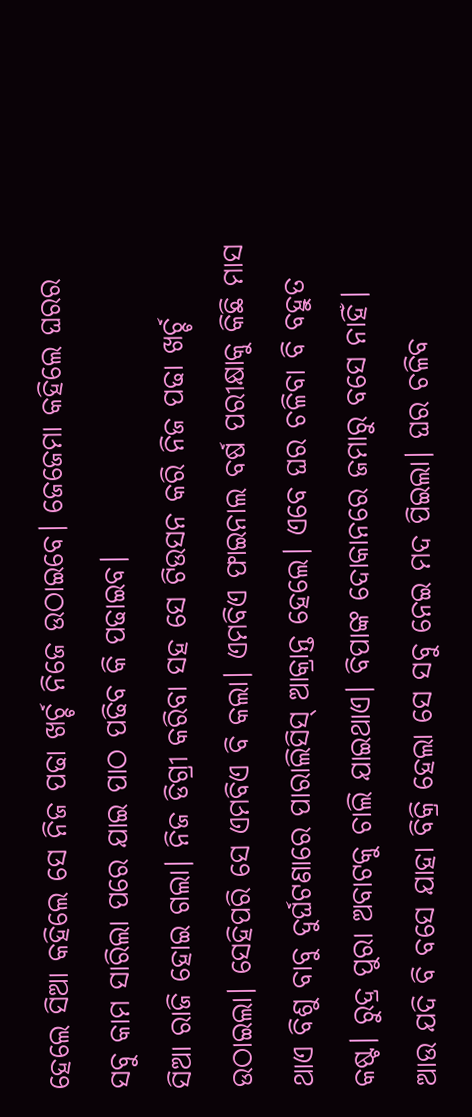ହେଲେ ସିଆ କହିଲେ ସେ ନିଜ ପଢା ଖର୍ଚ୍ଚ ନିଜେ ଉଠାଇବେ। ଜେଜେମା କହିଲେ ଘରର ସବୁ କାମ ସାରିଲା ପରେ ଯାଇ ପାଠ ପଢିବ କି ପଢାଇବ।
ସିଆ ରାଜି ହୋଇ ଗଲା। ନିଜ ଡିଗ୍ରୀ କରିବା ସହ ସେ ଟିଉସନ କରି ନିଜ ପଢା ଖର୍ଚ୍ଚ ଉଠାଇଲା। ସେହିପରି ସେ ଏମବିଏ ବି କଲା। ଏମବିଏ ଫାଇନାଲ ବର୍ଷ ପରୀକ୍ଷାକୁ କିଛି ମାସ ଥାଏ ବିଶୁ ବାବୁ ଦୁର୍ଘଟଣାରେ ପାରାଲିସିସ୍ ଆକ୍ରାନ୍ତ ହେଲେ। ଏବେ ଘର ଚଳିବା ବି ବହୁତ କଷ୍ଟ। ରୁଦ୍ର ପୁରା ଅବାଟକୁ ଚାଲି ଯାଇଥାଏ। ବିପାଙ୍କ ଦୋକାନରେ ଜମାରୁ ବସେ ନାହିଁ। ଆଉ ଯଦି ବି ବସେ ଯାହା ବିକ୍ରି ହେଲା ସେ ସବୁ ନେଇ ମଦ ପିଇଲା। ଘର ଚଳିବ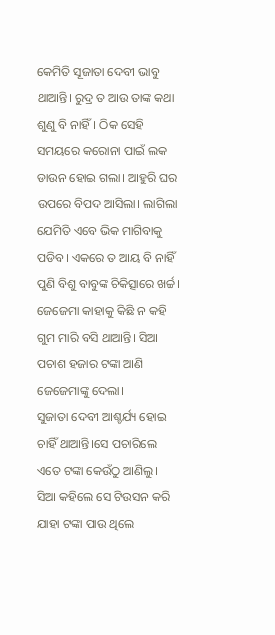କେମିତି ସୂଜାତା ଦେବୀ ଭାବୁ ଥାଆନ୍ତି। ରୁଦ୍ର ତ ଆଉ ତାଙ୍କ କଥା ଶୁଣୁ ବି ନାହିଁ। ଠିକ ସେହି ସମୟରେ କରୋନା ପାଇଁ ଲକ ଡାଉନ ହୋଇ ଗଲା। ଆହୁରି ଘର ଉପରେ ବିପଦ ଆସିଲା। ଲାଗିଲା ଯେମିତି ଏବେ ଭିକ ମାଗିବାକୁ ପଡିବ। ଏକରେ ତ ଆୟ ବି ନାହିଁ ପୁଣି ବିଶୁ ବାବୁଙ୍କ ଚିକିତ୍ସାରେ ଖର୍ଚ୍ଚ। ଜେଜେମା କାହାକୁ କିଛି ନ କହି ଗୁମ ମାରି ବସି ଥାଆନ୍ତି। ସିଆ ପଚାଶ ହଜାର ଟଙ୍କା ଆଣି ଜେଜେମାଙ୍କୁ ଦେଲା।
ସୁଜାତା ଦେବୀ ଆଶ୍ଚର୍ଯ୍ୟ ହୋଇ ଚାହିଁ ଥାଆନ୍ତି।ସେ ପଚାରିଲେ ଏତେ ଟଙ୍କା କେଉଁଠୁ ଆଣିଲୁ।
ସିଆ କହିଲେ ସେ ଟିଉସନ କରି ଯାହା ଟଙ୍କା ପାଉ ଥିଲେ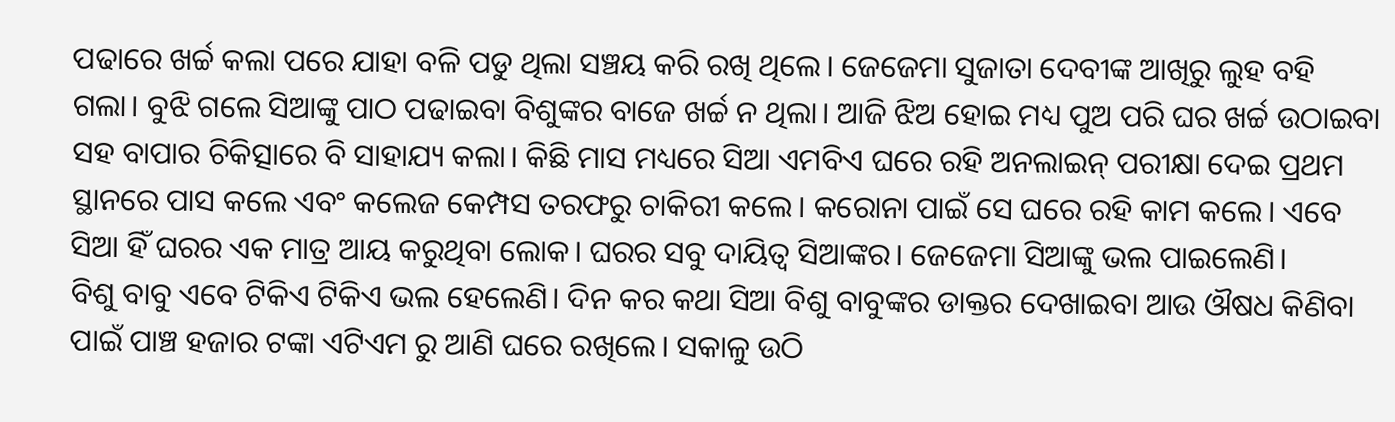ପଢାରେ ଖର୍ଚ୍ଚ କଲା ପରେ ଯାହା ବଳି ପଡୁ ଥିଲା ସଞ୍ଚୟ କରି ରଖି ଥିଲେ। ଜେଜେମା ସୁଜାତା ଦେବୀଙ୍କ ଆଖିରୁ ଲୁହ ବହି ଗଲା। ବୁଝି ଗଲେ ସିଆଙ୍କୁ ପାଠ ପଢାଇବା ବିଶୁଙ୍କର ବାଜେ ଖର୍ଚ୍ଚ ନ ଥିଲା। ଆଜି ଝିଅ ହୋଇ ମଧ୍ୟ ପୁଅ ପରି ଘର ଖର୍ଚ୍ଚ ଉଠାଇବା ସହ ବାପାର ଚିକିତ୍ସାରେ ବି ସାହାଯ୍ୟ କଲା। କିଛି ମାସ ମଧ୍ୟରେ ସିଆ ଏମବିଏ ଘରେ ରହି ଅନଲାଇନ୍ ପରୀକ୍ଷା ଦେଇ ପ୍ରଥମ ସ୍ଥାନରେ ପାସ କଲେ ଏବଂ କଲେଜ କେମ୍ପସ ତରଫରୁ ଚାକିରୀ କଲେ। କରୋନା ପାଇଁ ସେ ଘରେ ରହି କାମ କଲେ। ଏବେ ସିଆ ହିଁ ଘରର ଏକ ମାତ୍ର ଆୟ କରୁଥିବା ଲୋକ। ଘରର ସବୁ ଦାୟିତ୍ବ ସିଆଙ୍କର। ଜେଜେମା ସିଆଙ୍କୁ ଭଲ ପାଇଲେଣି।
ବିଶୁ ବାବୁ ଏବେ ଟିକିଏ ଟିକିଏ ଭଲ ହେଲେଣି। ଦିନ କର କଥା ସିଆ ବିଶୁ ବାବୁଙ୍କର ଡାକ୍ତର ଦେଖାଇବା ଆଉ ଔଷଧ କିଣିବା ପାଇଁ ପାଞ୍ଚ ହଜାର ଟଙ୍କା ଏଟିଏମ ରୁ ଆଣି ଘରେ ରଖିଲେ। ସକାଳୁ ଉଠି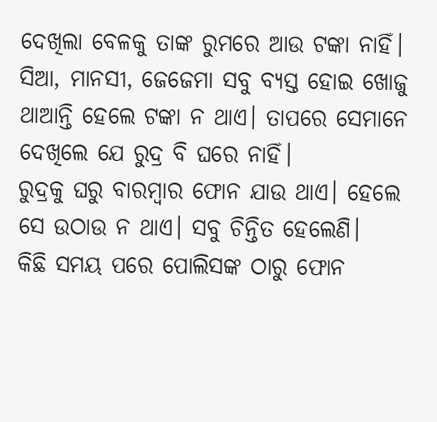ଦେଖିଲା ବେଳକୁ ତାଙ୍କ ରୁମରେ ଆଉ ଟଙ୍କା ନାହିଁ। ସିଆ, ମାନସୀ, ଜେଜେମା ସବୁ ବ୍ୟସ୍ତ ହୋଇ ଖୋଜୁ ଥାଆନ୍ତି ହେଲେ ଟଙ୍କା ନ ଥାଏ। ତାପରେ ସେମାନେ ଦେଖିଲେ ଯେ ରୁଦ୍ର ବି ଘରେ ନାହିଁ।
ରୁଦ୍ରକୁ ଘରୁ ବାରମ୍ବାର ଫୋନ ଯାଉ ଥାଏ। ହେଲେ ସେ ଉଠାଉ ନ ଥାଏ। ସବୁ ଚିନ୍ତିତ ହେଲେଣି।
କିଛି ସମୟ ପରେ ପୋଲିସଙ୍କ ଠାରୁ ଫୋନ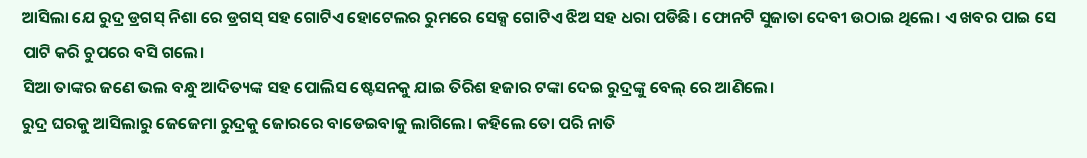ଆସିଲା ଯେ ରୁଦ୍ର ଡ୍ରଗସ୍ ନିଶା ରେ ଡ୍ରଗସ୍ ସହ ଗୋଟିଏ ହୋଟେଲର ରୁମରେ ସେକ୍ସ ଗୋଟିଏ ଝିଅ ସହ ଧରା ପଡିଛି। ଫୋନଟି ସୁଜାତା ଦେବୀ ଉଠାଇ ଥିଲେ। ଏ ଖବର ପାଇ ସେ ପାଟି କରି ଚୁପରେ ବସି ଗଲେ।
ସିଆ ତାଙ୍କର ଜଣେ ଭଲ ବନ୍ଧୁ ଆଦିତ୍ୟଙ୍କ ସହ ପୋଲିସ ଷ୍ଟେସନକୁ ଯାଇ ତିରିଶ ହଜାର ଟଙ୍କା ଦେଇ ରୁଦ୍ରଙ୍କୁ ବେଲ୍ ରେ ଆଣିଲେ।
ରୁଦ୍ର ଘରକୁ ଆସିଲାରୁ ଜେଜେମା ରୁଦ୍ରକୁ ଜୋରରେ ବାଡେଇବାକୁ ଲାଗିଲେ। କହିଲେ ତୋ ପରି ନାତି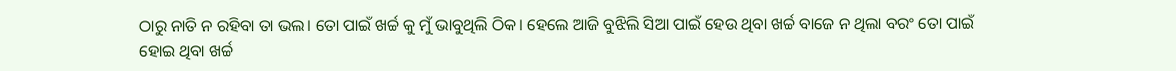ଠାରୁ ନାତି ନ ରହିବା ତା ଭଲ। ତୋ ପାଇଁ ଖର୍ଚ୍ଚ କୁ ମୁଁ ଭାବୁଥିଲି ଠିକ। ହେଲେ ଆଜି ବୁଝିଲି ସିଆ ପାଇଁ ହେଉ ଥିବା ଖର୍ଚ୍ଚ ବାଜେ ନ ଥିଲା ବରଂ ତୋ ପାଇଁ ହୋଇ ଥିବା ଖର୍ଚ୍ଚ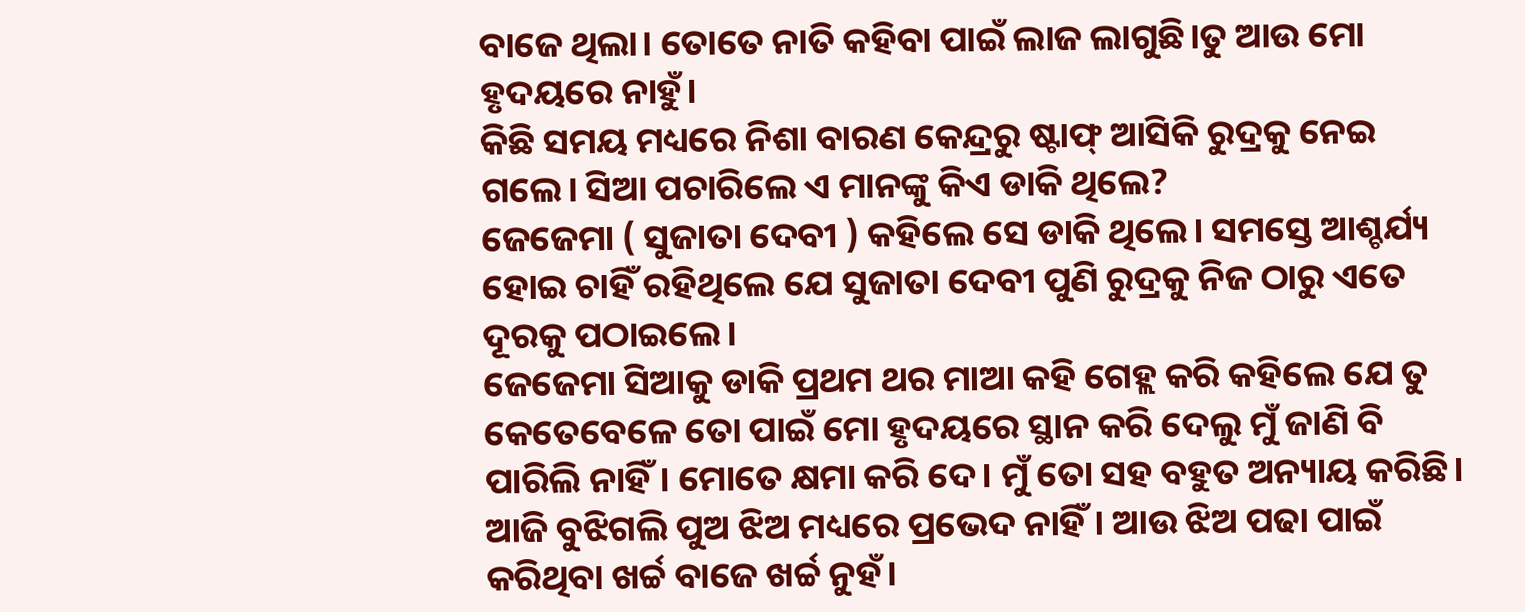ବାଜେ ଥିଲା। ତୋତେ ନାତି କହିବା ପାଇଁ ଲାଜ ଲାଗୁଛି।ତୁ ଆଉ ମୋ ହୃଦୟରେ ନାହୁଁ।
କିଛି ସମୟ ମଧ୍ୟରେ ନିଶା ବାରଣ କେନ୍ଦ୍ରରୁ ଷ୍ଟାଫ୍ ଆସିକି ରୁଦ୍ରକୁ ନେଇ ଗଲେ। ସିଆ ପଚାରିଲେ ଏ ମାନଙ୍କୁ କିଏ ଡାକି ଥିଲେ?
ଜେଜେମା ( ସୁଜାତା ଦେବୀ ) କହିଲେ ସେ ଡାକି ଥିଲେ। ସମସ୍ତେ ଆଶ୍ଚର୍ଯ୍ୟ ହୋଇ ଚାହିଁ ରହିଥିଲେ ଯେ ସୁଜାତା ଦେବୀ ପୁଣି ରୁଦ୍ରକୁ ନିଜ ଠାରୁ ଏତେ ଦୂରକୁ ପଠାଇଲେ।
ଜେଜେମା ସିଆକୁ ଡାକି ପ୍ରଥମ ଥର ମାଆ କହି ଗେହ୍ଲ କରି କହିଲେ ଯେ ତୁ କେତେବେଳେ ତୋ ପାଇଁ ମୋ ହୃଦୟରେ ସ୍ଥାନ କରି ଦେଲୁ ମୁଁ ଜାଣି ବି ପାରିଲି ନାହିଁ। ମୋତେ କ୍ଷମା କରି ଦେ। ମୁଁ ତୋ ସହ ବହୁତ ଅନ୍ୟାୟ କରିଛି। ଆଜି ବୁଝିଗଲି ପୁଅ ଝିଅ ମଧ୍ୟରେ ପ୍ରଭେଦ ନାହିଁ। ଆଉ ଝିଅ ପଢା ପାଇଁ କରିଥିବା ଖର୍ଚ୍ଚ ବାଜେ ଖର୍ଚ୍ଚ ନୁହଁ।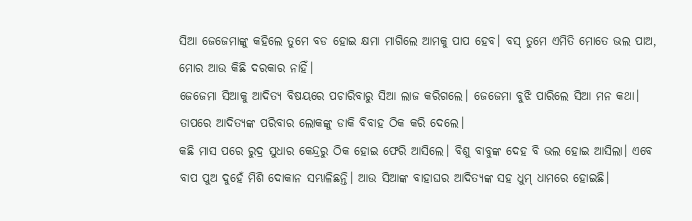ସିଆ ଜେଜେମାଙ୍କୁ କହିଲେ ତୁମେ ବଡ ହୋଇ କ୍ଷମା ମାଗିଲେ ଆମକୁ ପାପ ହେବ। ବସ୍ ତୁମେ ଏମିତି ମୋତେ ଭଲ ପାଅ, ମୋର ଆଉ କିଛି ଦରକାର ନାହିଁ।
ଜେଜେମା ସିଆକୁ ଆଦିତ୍ୟ ବିଷୟରେ ପଚାରିବାରୁ ସିଆ ଲାଜ କରିଗଲେ। ଜେଜେମା ବୁଝି ପାରିଲେ ସିଆ ମନ କଥା। ତାପରେ ଆଦିତ୍ୟଙ୍କ ପରିବାର ଲୋକଙ୍କୁ ଡାକି ବିବାହ ଠିକ କରି ଦେଲେ।
କଛି ମାସ ପରେ ରୁଦ୍ର ସୁଧାର କେନ୍ଦ୍ରରୁ ଠିକ ହୋଇ ଫେରି ଆସିଲେ। ବିଶୁ ବାବୁଙ୍କ ଦେହ ବି ଭଲ ହୋଇ ଆସିଲା। ଏବେ ବାପ ପୁଅ ଦୁହେଁ ମିଶି ଦୋକାନ ସମ୍ଭାଳିଛନ୍ତି। ଆଉ ସିଆଙ୍କ ବାହାଘର ଆଦିତ୍ୟଙ୍କ ସହ ଧୁମ୍ ଧାମରେ ହୋଇଛି।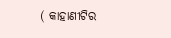( କାହାଣୀଟିର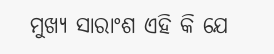ମୁଖ୍ୟ ସାରାଂଶ ଏହି କି ଯେ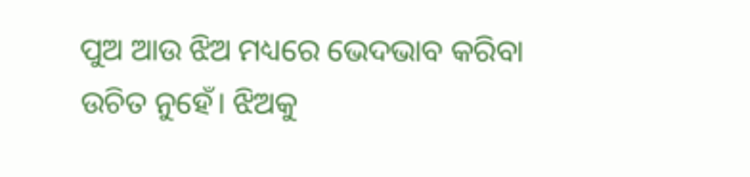ପୁଅ ଆଉ ଝିଅ ମଧ୍ୟରେ ଭେଦଭାବ କରିବା ଉଚିତ ନୁହେଁ। ଝିଅକୁ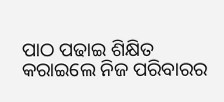ପାଠ ପଢାଇ ଶିକ୍ଷିତ କରାଇଲେ ନିଜ ପରିବାରର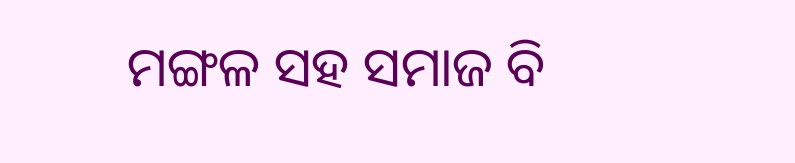ମଙ୍ଗଳ ସହ ସମାଜ ବି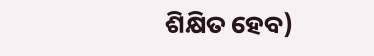ଶିକ୍ଷିତ ହେବ)